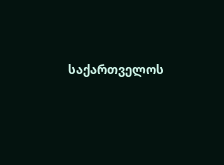საქართველოს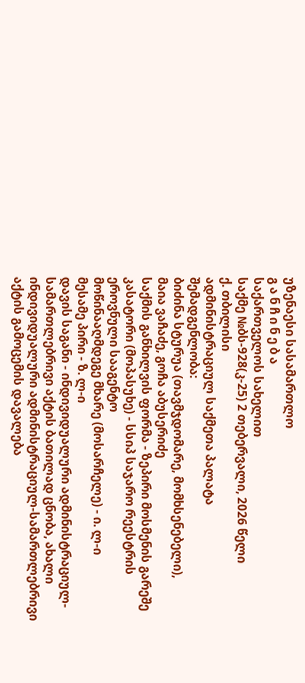უზენაესი სასამართლო
გ ა ნ ჩ ი ნ ე ბ ა
საქართველოს სახელით
საქმე №ბს-928(კ-25) 2 თებერვალი, 2026 წელი
ქ. თბილისი
ადმინისტრაციულ საქმეთა პალატა
შემადგენლობა:
ბიძინა სტურუა (თავმჯდომარე, მომხსენებელი),
მაია ვაჩაძე, გოჩა აბუსერიძე
საქმის განხილვის ფორმა - ზეპირი მოსმენის გარეშე
კასატორი (მოპასუხე) - სსიპ საჯარო რეესტრის ეროვნული სააგენტო
მოწინააღმდეგე მხარე (მოსარჩელე) - ი. ლ-ი
მესამე პირი - ზ. ლ-ი
დავის საგანი - ინდივიდუალური ადმინისტრაციულ-სამართლებრივი აქტის ბათილად ცნობა, ახალი ინდივიდუალური ადმინისტრაციულ-სამართლებრივი აქტის გამოცემის დავალება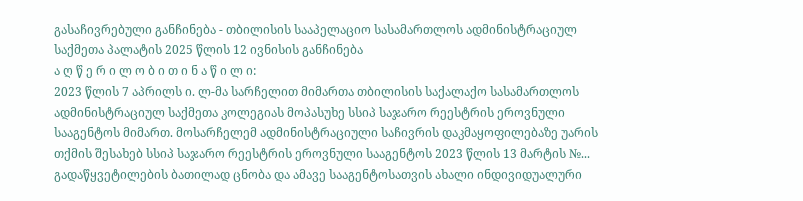გასაჩივრებული განჩინება - თბილისის სააპელაციო სასამართლოს ადმინისტრაციულ საქმეთა პალატის 2025 წლის 12 ივნისის განჩინება
ა ღ წ ე რ ი ლ ო ბ ი თ ი ნ ა წ ი ლ ი:
2023 წლის 7 აპრილს ი. ლ-მა სარჩელით მიმართა თბილისის საქალაქო სასამართლოს ადმინისტრაციულ საქმეთა კოლეგიას მოპასუხე სსიპ საჯარო რეესტრის ეროვნული სააგენტოს მიმართ. მოსარჩელემ ადმინისტრაციული საჩივრის დაკმაყოფილებაზე უარის თქმის შესახებ სსიპ საჯარო რეესტრის ეროვნული სააგენტოს 2023 წლის 13 მარტის №... გადაწყვეტილების ბათილად ცნობა და ამავე სააგენტოსათვის ახალი ინდივიდუალური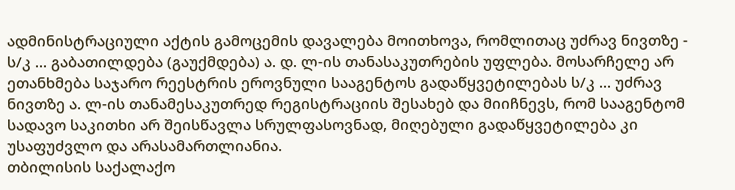ადმინისტრაციული აქტის გამოცემის დავალება მოითხოვა, რომლითაც უძრავ ნივთზე - ს/კ ... გაბათილდება (გაუქმდება) ა. დ. ლ-ის თანასაკუთრების უფლება. მოსარჩელე არ ეთანხმება საჯარო რეესტრის ეროვნული სააგენტოს გადაწყვეტილებას ს/კ ... უძრავ ნივთზე ა. ლ-ის თანამესაკუთრედ რეგისტრაციის შესახებ და მიიჩნევს, რომ სააგენტომ სადავო საკითხი არ შეისწავლა სრულფასოვნად, მიღებული გადაწყვეტილება კი უსაფუძვლო და არასამართლიანია.
თბილისის საქალაქო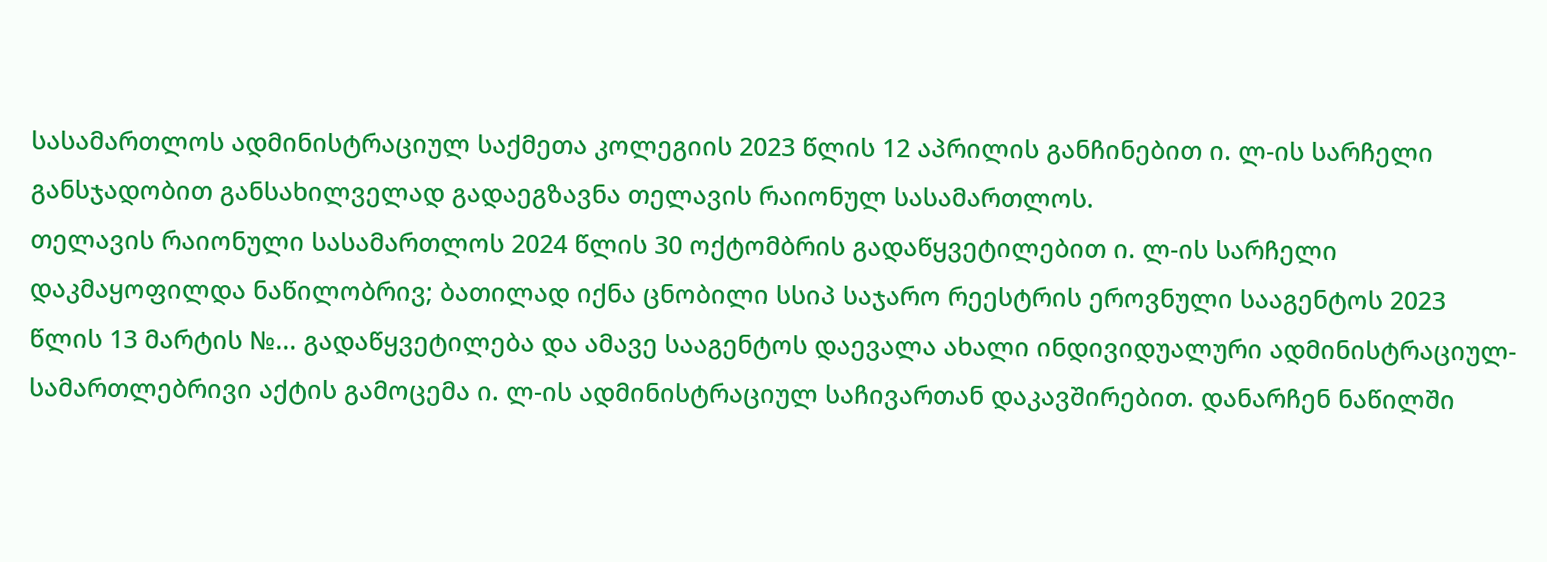სასამართლოს ადმინისტრაციულ საქმეთა კოლეგიის 2023 წლის 12 აპრილის განჩინებით ი. ლ-ის სარჩელი განსჯადობით განსახილველად გადაეგზავნა თელავის რაიონულ სასამართლოს.
თელავის რაიონული სასამართლოს 2024 წლის 30 ოქტომბრის გადაწყვეტილებით ი. ლ-ის სარჩელი დაკმაყოფილდა ნაწილობრივ; ბათილად იქნა ცნობილი სსიპ საჯარო რეესტრის ეროვნული სააგენტოს 2023 წლის 13 მარტის №... გადაწყვეტილება და ამავე სააგენტოს დაევალა ახალი ინდივიდუალური ადმინისტრაციულ-სამართლებრივი აქტის გამოცემა ი. ლ-ის ადმინისტრაციულ საჩივართან დაკავშირებით. დანარჩენ ნაწილში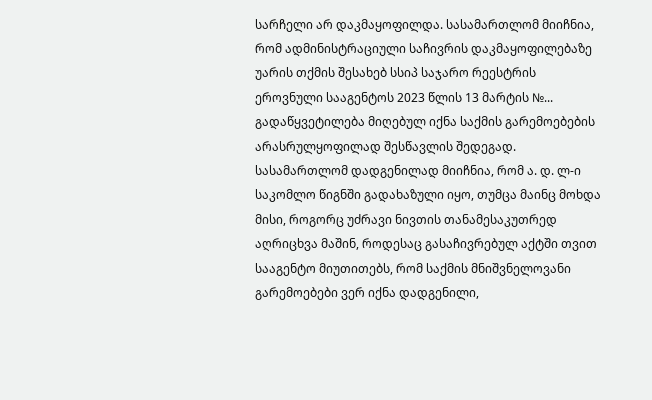სარჩელი არ დაკმაყოფილდა. სასამართლომ მიიჩნია, რომ ადმინისტრაციული საჩივრის დაკმაყოფილებაზე უარის თქმის შესახებ სსიპ საჯარო რეესტრის ეროვნული სააგენტოს 2023 წლის 13 მარტის №... გადაწყვეტილება მიღებულ იქნა საქმის გარემოებების არასრულყოფილად შესწავლის შედეგად. სასამართლომ დადგენილად მიიჩნია, რომ ა. დ. ლ-ი საკომლო წიგნში გადახაზული იყო, თუმცა მაინც მოხდა მისი, როგორც უძრავი ნივთის თანამესაკუთრედ აღრიცხვა მაშინ, როდესაც გასაჩივრებულ აქტში თვით სააგენტო მიუთითებს, რომ საქმის მნიშვნელოვანი გარემოებები ვერ იქნა დადგენილი,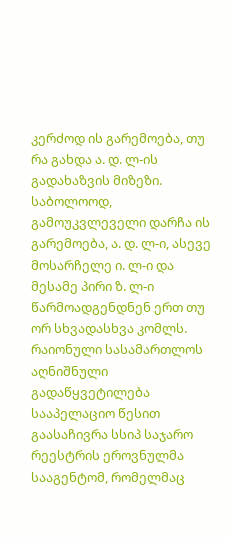კერძოდ ის გარემოება, თუ რა გახდა ა. დ. ლ-ის გადახაზვის მიზეზი. საბოლოოდ, გამოუკვლეველი დარჩა ის გარემოება, ა. დ. ლ-ი, ასევე მოსარჩელე ი. ლ-ი და მესამე პირი ზ. ლ-ი წარმოადგენდნენ ერთ თუ ორ სხვადასხვა კომლს. რაიონული სასამართლოს აღნიშნული გადაწყვეტილება სააპელაციო წესით გაასაჩივრა სსიპ საჯარო რეესტრის ეროვნულმა სააგენტომ, რომელმაც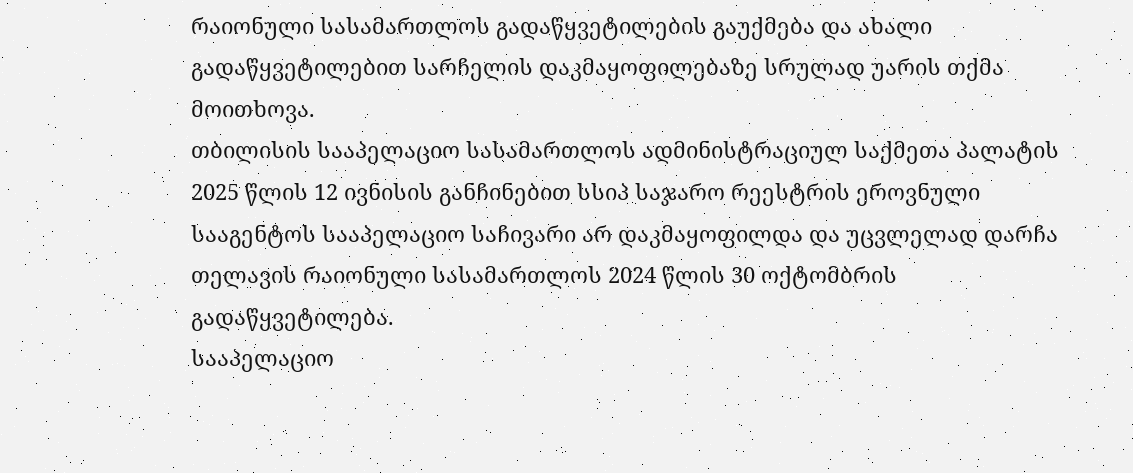რაიონული სასამართლოს გადაწყვეტილების გაუქმება და ახალი გადაწყვეტილებით სარჩელის დაკმაყოფილებაზე სრულად უარის თქმა მოითხოვა.
თბილისის სააპელაციო სასამართლოს ადმინისტრაციულ საქმეთა პალატის 2025 წლის 12 ივნისის განჩინებით სსიპ საჯარო რეესტრის ეროვნული სააგენტოს სააპელაციო საჩივარი არ დაკმაყოფილდა და უცვლელად დარჩა თელავის რაიონული სასამართლოს 2024 წლის 30 ოქტომბრის გადაწყვეტილება.
სააპელაციო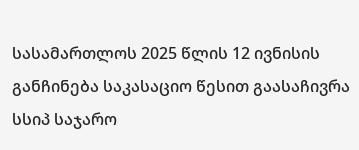სასამართლოს 2025 წლის 12 ივნისის განჩინება საკასაციო წესით გაასაჩივრა სსიპ საჯარო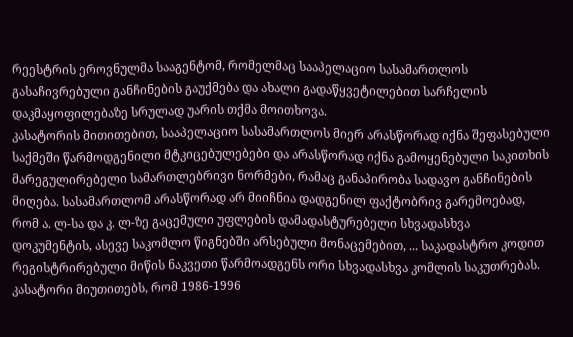რეესტრის ეროვნულმა სააგენტომ, რომელმაც სააპელაციო სასამართლოს გასაჩივრებული განჩინების გაუქმება და ახალი გადაწყვეტილებით სარჩელის დაკმაყოფილებაზე სრულად უარის თქმა მოითხოვა.
კასატორის მითითებით, სააპელაციო სასამართლოს მიერ არასწორად იქნა შეფასებული საქმეში წარმოდგენილი მტკიცებულებები და არასწორად იქნა გამოყენებული საკითხის მარეგულირებელი სამართლებრივი ნორმები, რამაც განაპირობა სადავო განჩინების მიღება. სასამართლომ არასწორად არ მიიჩნია დადგენილ ფაქტობრივ გარემოებად, რომ ა. ლ-სა და კ. ლ-ზე გაცემული უფლების დამადასტურებელი სხვადასხვა დოკუმენტის, ასევე საკომლო წიგნებში არსებული მონაცემებით, ... საკადასტრო კოდით რეგისტრირებული მიწის ნაკვეთი წარმოადგენს ორი სხვადასხვა კომლის საკუთრებას. კასატორი მიუთითებს, რომ 1986-1996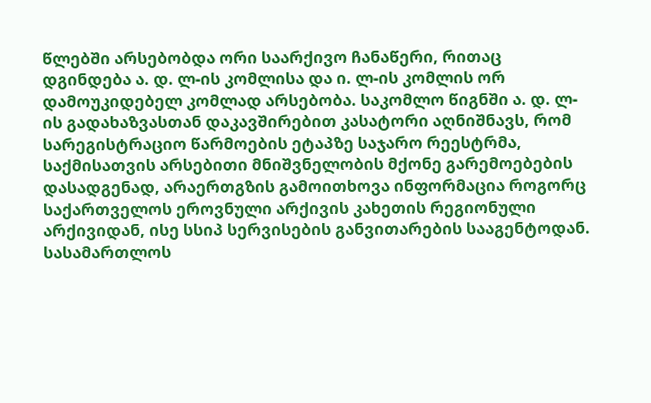წლებში არსებობდა ორი საარქივო ჩანაწერი, რითაც დგინდება ა. დ. ლ-ის კომლისა და ი. ლ-ის კომლის ორ დამოუკიდებელ კომლად არსებობა. საკომლო წიგნში ა. დ. ლ-ის გადახაზვასთან დაკავშირებით კასატორი აღნიშნავს, რომ სარეგისტრაციო წარმოების ეტაპზე საჯარო რეესტრმა, საქმისათვის არსებითი მნიშვნელობის მქონე გარემოებების დასადგენად, არაერთგზის გამოითხოვა ინფორმაცია როგორც საქართველოს ეროვნული არქივის კახეთის რეგიონული არქივიდან, ისე სსიპ სერვისების განვითარების სააგენტოდან. სასამართლოს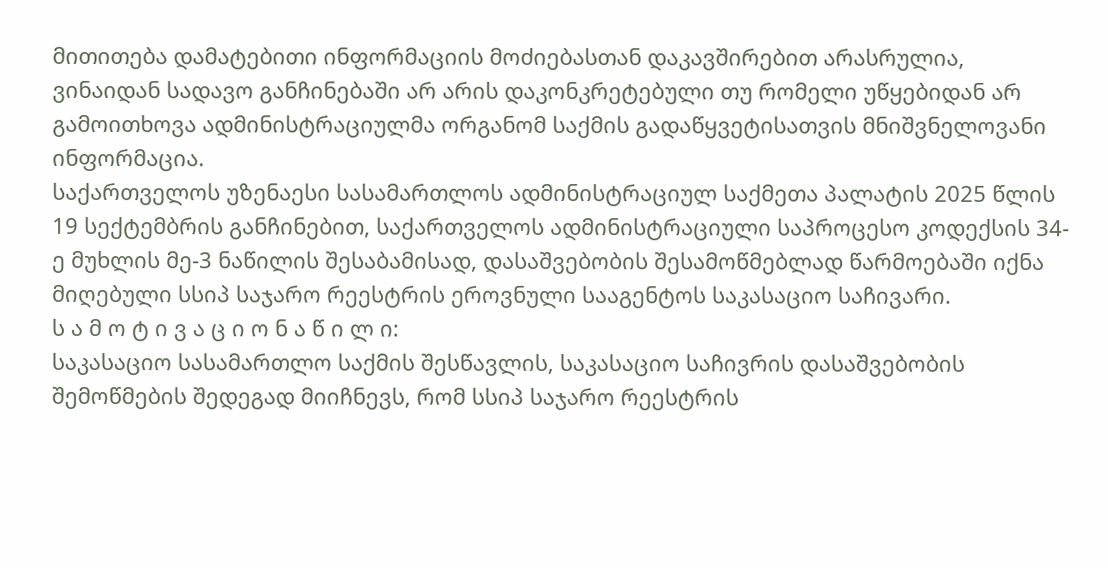მითითება დამატებითი ინფორმაციის მოძიებასთან დაკავშირებით არასრულია, ვინაიდან სადავო განჩინებაში არ არის დაკონკრეტებული თუ რომელი უწყებიდან არ გამოითხოვა ადმინისტრაციულმა ორგანომ საქმის გადაწყვეტისათვის მნიშვნელოვანი ინფორმაცია.
საქართველოს უზენაესი სასამართლოს ადმინისტრაციულ საქმეთა პალატის 2025 წლის 19 სექტემბრის განჩინებით, საქართველოს ადმინისტრაციული საპროცესო კოდექსის 34-ე მუხლის მე-3 ნაწილის შესაბამისად, დასაშვებობის შესამოწმებლად წარმოებაში იქნა მიღებული სსიპ საჯარო რეესტრის ეროვნული სააგენტოს საკასაციო საჩივარი.
ს ა მ ო ტ ი ვ ა ც ი ო ნ ა წ ი ლ ი:
საკასაციო სასამართლო საქმის შესწავლის, საკასაციო საჩივრის დასაშვებობის შემოწმების შედეგად მიიჩნევს, რომ სსიპ საჯარო რეესტრის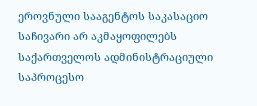ეროვნული სააგენტოს საკასაციო საჩივარი არ აკმაყოფილებს საქართველოს ადმინისტრაციული საპროცესო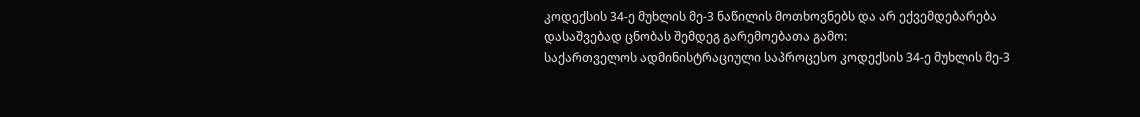კოდექსის 34-ე მუხლის მე-3 ნაწილის მოთხოვნებს და არ ექვემდებარება დასაშვებად ცნობას შემდეგ გარემოებათა გამო:
საქართველოს ადმინისტრაციული საპროცესო კოდექსის 34-ე მუხლის მე-3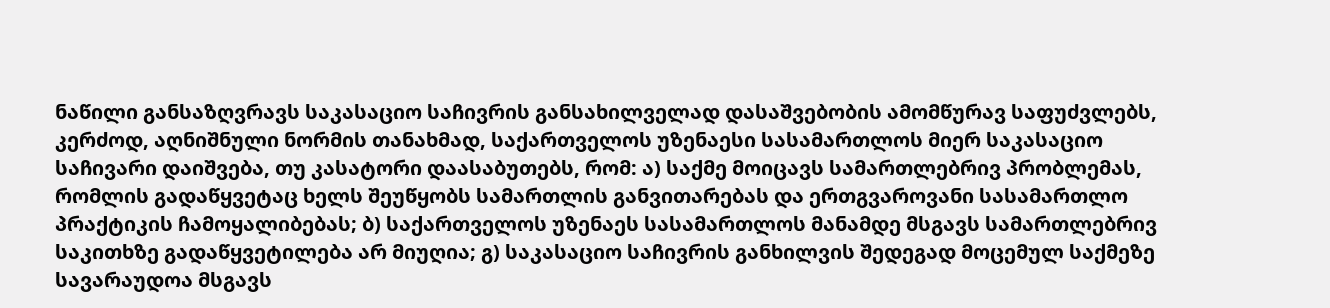ნაწილი განსაზღვრავს საკასაციო საჩივრის განსახილველად დასაშვებობის ამომწურავ საფუძვლებს, კერძოდ, აღნიშნული ნორმის თანახმად, საქართველოს უზენაესი სასამართლოს მიერ საკასაციო საჩივარი დაიშვება, თუ კასატორი დაასაბუთებს, რომ: ა) საქმე მოიცავს სამართლებრივ პრობლემას, რომლის გადაწყვეტაც ხელს შეუწყობს სამართლის განვითარებას და ერთგვაროვანი სასამართლო პრაქტიკის ჩამოყალიბებას; ბ) საქართველოს უზენაეს სასამართლოს მანამდე მსგავს სამართლებრივ საკითხზე გადაწყვეტილება არ მიუღია; გ) საკასაციო საჩივრის განხილვის შედეგად მოცემულ საქმეზე სავარაუდოა მსგავს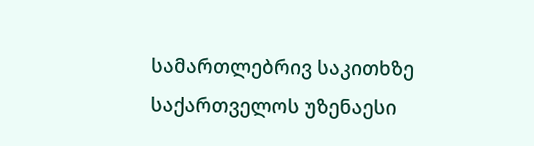სამართლებრივ საკითხზე საქართველოს უზენაესი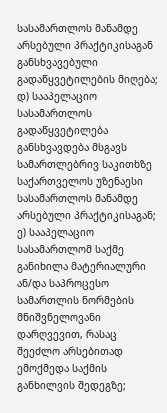სასამართლოს მანამდე არსებული პრაქტიკისაგან განსხვავებული გადაწყვეტილების მიღება; დ) სააპელაციო სასამართლოს გადაწყვეტილება განსხვავდება მსგავს სამართლებრივ საკითხზე საქართველოს უზენაესი სასამართლოს მანამდე არსებული პრაქტიკისაგან; ე) სააპელაციო სასამართლომ საქმე განიხილა მატერიალური ან/და საპროცესო სამართლის ნორმების მნიშვნელოვანი დარღვევით, რასაც შეეძლო არსებითად ემოქმედა საქმის განხილვის შედეგზე;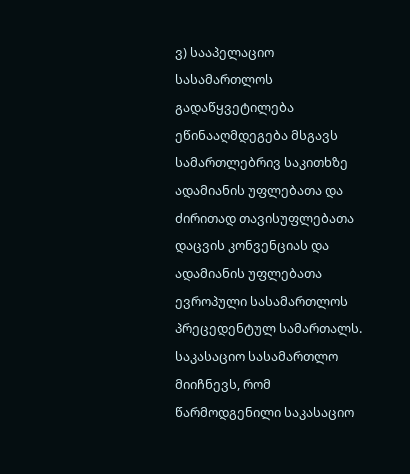ვ) სააპელაციო სასამართლოს გადაწყვეტილება ეწინააღმდეგება მსგავს სამართლებრივ საკითხზე ადამიანის უფლებათა და ძირითად თავისუფლებათა დაცვის კონვენციას და ადამიანის უფლებათა ევროპული სასამართლოს პრეცედენტულ სამართალს.
საკასაციო სასამართლო მიიჩნევს, რომ წარმოდგენილი საკასაციო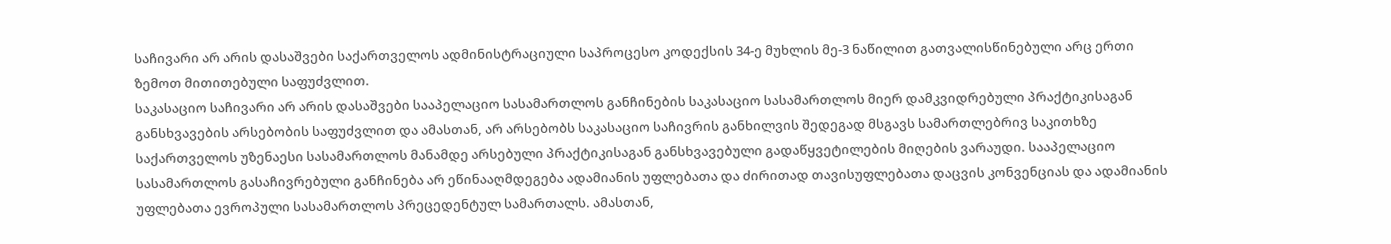საჩივარი არ არის დასაშვები საქართველოს ადმინისტრაციული საპროცესო კოდექსის 34-ე მუხლის მე-3 ნაწილით გათვალისწინებული არც ერთი ზემოთ მითითებული საფუძვლით.
საკასაციო საჩივარი არ არის დასაშვები სააპელაციო სასამართლოს განჩინების საკასაციო სასამართლოს მიერ დამკვიდრებული პრაქტიკისაგან განსხვავების არსებობის საფუძვლით და ამასთან, არ არსებობს საკასაციო საჩივრის განხილვის შედეგად მსგავს სამართლებრივ საკითხზე საქართველოს უზენაესი სასამართლოს მანამდე არსებული პრაქტიკისაგან განსხვავებული გადაწყვეტილების მიღების ვარაუდი. სააპელაციო სასამართლოს გასაჩივრებული განჩინება არ ეწინააღმდეგება ადამიანის უფლებათა და ძირითად თავისუფლებათა დაცვის კონვენციას და ადამიანის უფლებათა ევროპული სასამართლოს პრეცედენტულ სამართალს. ამასთან,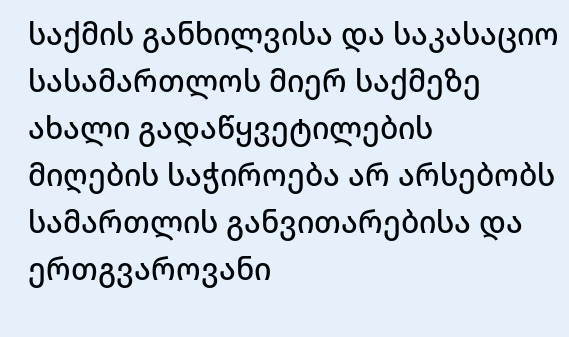საქმის განხილვისა და საკასაციო სასამართლოს მიერ საქმეზე ახალი გადაწყვეტილების მიღების საჭიროება არ არსებობს სამართლის განვითარებისა და ერთგვაროვანი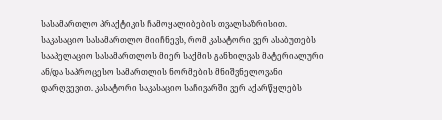სასამართლო პრაქტიკის ჩამოყალიბების თვალსაზრისით.
საკასაციო სასამართლო მიიჩნევს, რომ კასატორი ვერ ასაბუთებს სააპელაციო სასამართლოს მიერ საქმის განხილვას მატერიალური ან/და საპროცესო სამართლის ნორმების მნიშვნელოვანი დარღვევით. კასატორი საკასაციო საჩივარში ვერ აქარწყლებს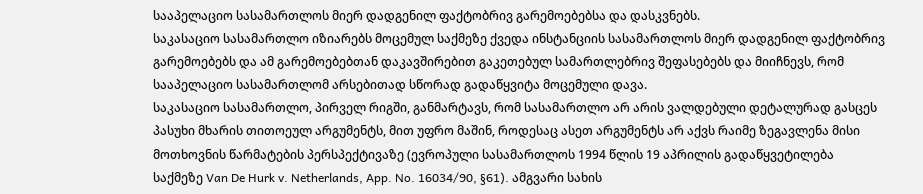სააპელაციო სასამართლოს მიერ დადგენილ ფაქტობრივ გარემოებებსა და დასკვნებს.
საკასაციო სასამართლო იზიარებს მოცემულ საქმეზე ქვედა ინსტანციის სასამართლოს მიერ დადგენილ ფაქტობრივ გარემოებებს და ამ გარემოებებთან დაკავშირებით გაკეთებულ სამართლებრივ შეფასებებს და მიიჩნევს, რომ სააპელაციო სასამართლომ არსებითად სწორად გადაწყვიტა მოცემული დავა.
საკასაციო სასამართლო, პირველ რიგში, განმარტავს, რომ სასამართლო არ არის ვალდებული დეტალურად გასცეს პასუხი მხარის თითოეულ არგუმენტს, მით უფრო მაშინ, როდესაც ასეთ არგუმენტს არ აქვს რაიმე ზეგავლენა მისი მოთხოვნის წარმატების პერსპექტივაზე (ევროპული სასამართლოს 1994 წლის 19 აპრილის გადაწყვეტილება საქმეზე Van De Hurk v. Netherlands, App. No. 16034/90, §61). ამგვარი სახის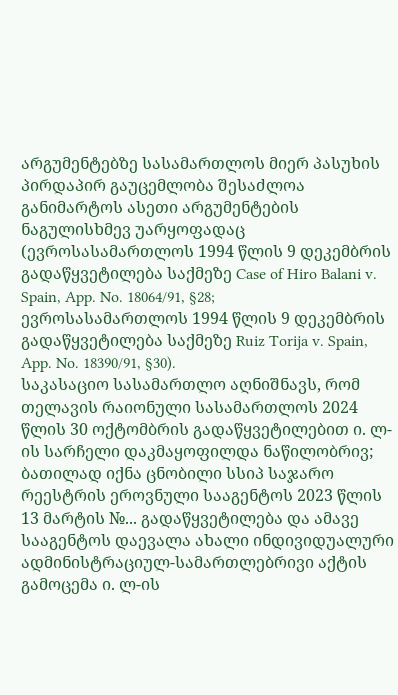არგუმენტებზე სასამართლოს მიერ პასუხის პირდაპირ გაუცემლობა შესაძლოა განიმარტოს ასეთი არგუმენტების ნაგულისხმევ უარყოფადაც (ევროსასამართლოს 1994 წლის 9 დეკემბრის გადაწყვეტილება საქმეზე Case of Hiro Balani v. Spain, App. No. 18064/91, §28; ევროსასამართლოს 1994 წლის 9 დეკემბრის გადაწყვეტილება საქმეზე Ruiz Torija v. Spain, App. No. 18390/91, §30).
საკასაციო სასამართლო აღნიშნავს, რომ თელავის რაიონული სასამართლოს 2024 წლის 30 ოქტომბრის გადაწყვეტილებით ი. ლ-ის სარჩელი დაკმაყოფილდა ნაწილობრივ; ბათილად იქნა ცნობილი სსიპ საჯარო რეესტრის ეროვნული სააგენტოს 2023 წლის 13 მარტის №... გადაწყვეტილება და ამავე სააგენტოს დაევალა ახალი ინდივიდუალური ადმინისტრაციულ-სამართლებრივი აქტის გამოცემა ი. ლ-ის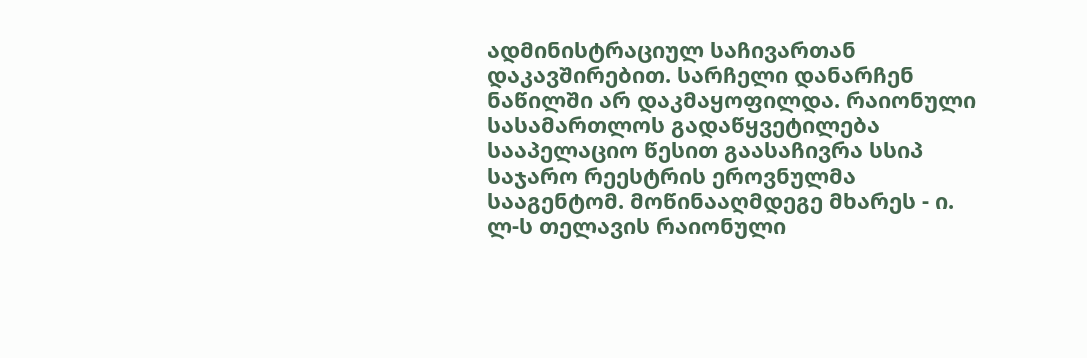ადმინისტრაციულ საჩივართან დაკავშირებით. სარჩელი დანარჩენ ნაწილში არ დაკმაყოფილდა. რაიონული სასამართლოს გადაწყვეტილება სააპელაციო წესით გაასაჩივრა სსიპ საჯარო რეესტრის ეროვნულმა სააგენტომ. მოწინააღმდეგე მხარეს - ი. ლ-ს თელავის რაიონული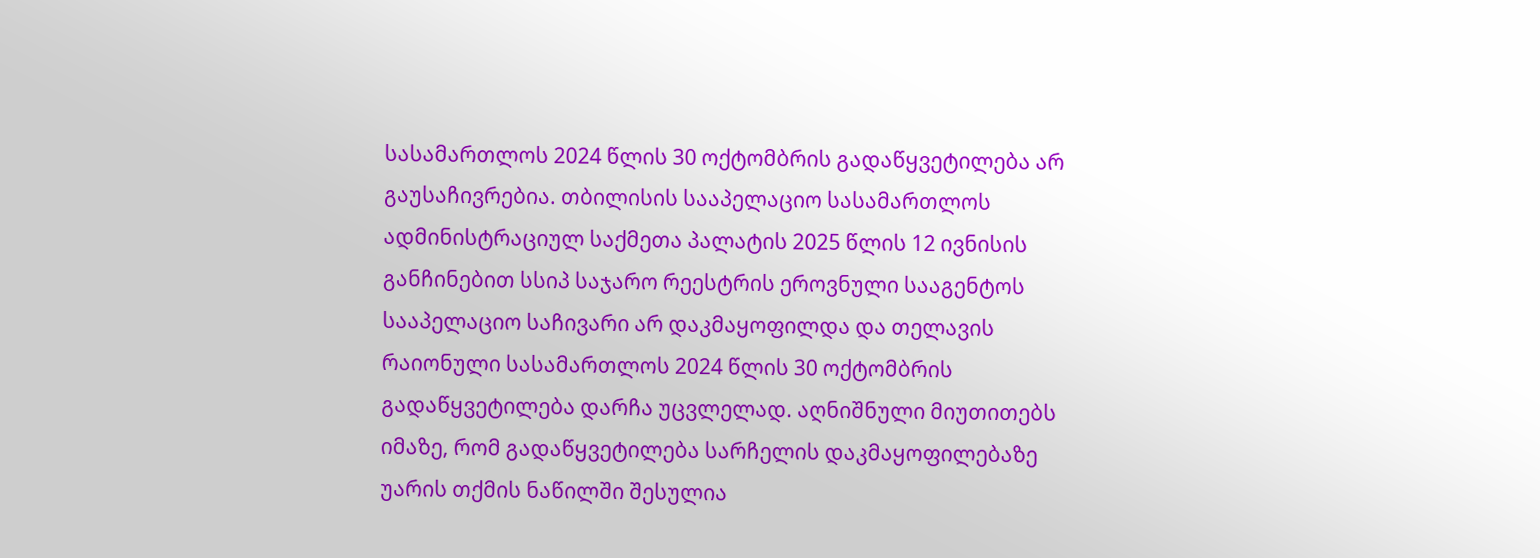სასამართლოს 2024 წლის 30 ოქტომბრის გადაწყვეტილება არ გაუსაჩივრებია. თბილისის სააპელაციო სასამართლოს ადმინისტრაციულ საქმეთა პალატის 2025 წლის 12 ივნისის განჩინებით სსიპ საჯარო რეესტრის ეროვნული სააგენტოს სააპელაციო საჩივარი არ დაკმაყოფილდა და თელავის რაიონული სასამართლოს 2024 წლის 30 ოქტომბრის გადაწყვეტილება დარჩა უცვლელად. აღნიშნული მიუთითებს იმაზე, რომ გადაწყვეტილება სარჩელის დაკმაყოფილებაზე უარის თქმის ნაწილში შესულია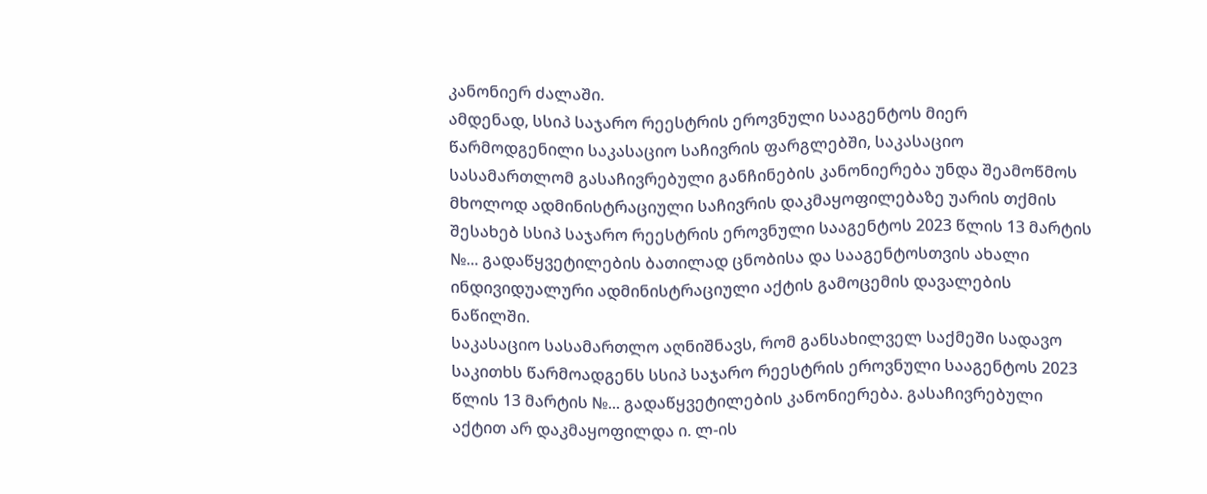კანონიერ ძალაში.
ამდენად, სსიპ საჯარო რეესტრის ეროვნული სააგენტოს მიერ წარმოდგენილი საკასაციო საჩივრის ფარგლებში, საკასაციო სასამართლომ გასაჩივრებული განჩინების კანონიერება უნდა შეამოწმოს მხოლოდ ადმინისტრაციული საჩივრის დაკმაყოფილებაზე უარის თქმის შესახებ სსიპ საჯარო რეესტრის ეროვნული სააგენტოს 2023 წლის 13 მარტის №... გადაწყვეტილების ბათილად ცნობისა და სააგენტოსთვის ახალი ინდივიდუალური ადმინისტრაციული აქტის გამოცემის დავალების ნაწილში.
საკასაციო სასამართლო აღნიშნავს, რომ განსახილველ საქმეში სადავო საკითხს წარმოადგენს სსიპ საჯარო რეესტრის ეროვნული სააგენტოს 2023 წლის 13 მარტის №... გადაწყვეტილების კანონიერება. გასაჩივრებული აქტით არ დაკმაყოფილდა ი. ლ-ის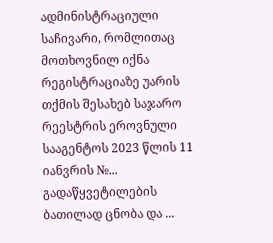ადმინისტრაციული საჩივარი, რომლითაც მოთხოვნილ იქნა რეგისტრაციაზე უარის თქმის შესახებ საჯარო რეესტრის ეროვნული სააგენტოს 2023 წლის 11 იანვრის №... გადაწყვეტილების ბათილად ცნობა და ...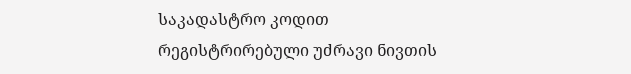საკადასტრო კოდით რეგისტრირებული უძრავი ნივთის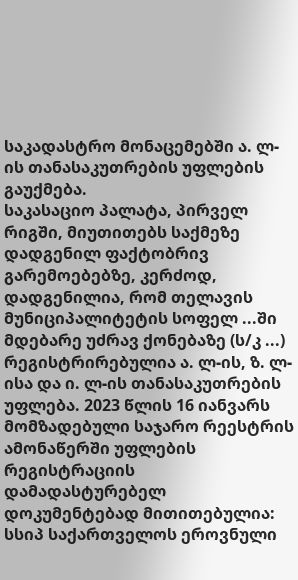საკადასტრო მონაცემებში ა. ლ-ის თანასაკუთრების უფლების გაუქმება.
საკასაციო პალატა, პირველ რიგში, მიუთითებს საქმეზე დადგენილ ფაქტობრივ გარემოებებზე, კერძოდ, დადგენილია, რომ თელავის მუნიციპალიტეტის სოფელ ...ში მდებარე უძრავ ქონებაზე (ს/კ ...) რეგისტრირებულია ა. ლ-ის, ზ. ლ-ისა და ი. ლ-ის თანასაკუთრების უფლება. 2023 წლის 16 იანვარს მომზადებული საჯარო რეესტრის ამონაწერში უფლების რეგისტრაციის დამადასტურებელ დოკუმენტებად მითითებულია: სსიპ საქართველოს ეროვნული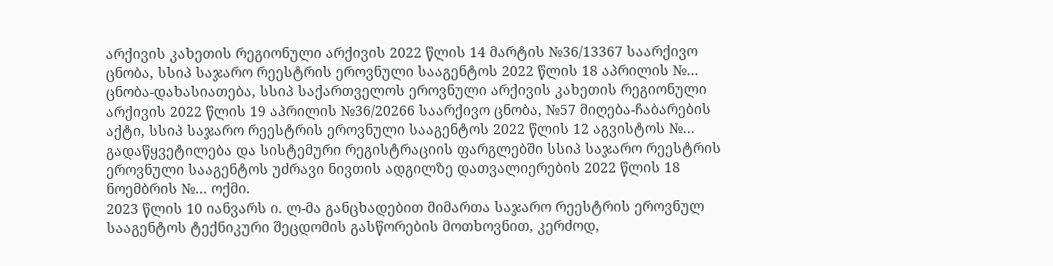არქივის კახეთის რეგიონული არქივის 2022 წლის 14 მარტის №36/13367 საარქივო ცნობა, სსიპ საჯარო რეესტრის ეროვნული სააგენტოს 2022 წლის 18 აპრილის №... ცნობა-დახასიათება, სსიპ საქართველოს ეროვნული არქივის კახეთის რეგიონული არქივის 2022 წლის 19 აპრილის №36/20266 საარქივო ცნობა, №57 მიღება-ჩაბარების აქტი, სსიპ საჯარო რეესტრის ეროვნული სააგენტოს 2022 წლის 12 აგვისტოს №... გადაწყვეტილება და სისტემური რეგისტრაციის ფარგლებში სსიპ საჯარო რეესტრის ეროვნული სააგენტოს უძრავი ნივთის ადგილზე დათვალიერების 2022 წლის 18 ნოემბრის №... ოქმი.
2023 წლის 10 იანვარს ი. ლ-მა განცხადებით მიმართა საჯარო რეესტრის ეროვნულ სააგენტოს ტექნიკური შეცდომის გასწორების მოთხოვნით, კერძოდ,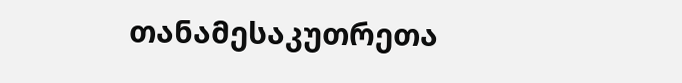თანამესაკუთრეთა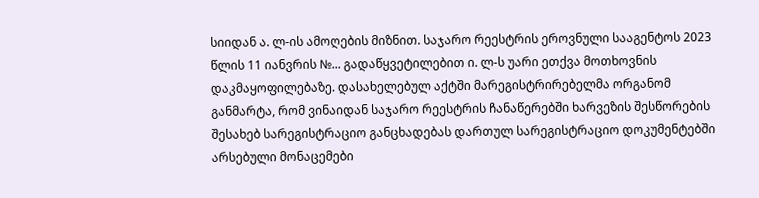სიიდან ა. ლ-ის ამოღების მიზნით. საჯარო რეესტრის ეროვნული სააგენტოს 2023 წლის 11 იანვრის №... გადაწყვეტილებით ი. ლ-ს უარი ეთქვა მოთხოვნის დაკმაყოფილებაზე. დასახელებულ აქტში მარეგისტრირებელმა ორგანომ განმარტა, რომ ვინაიდან საჯარო რეესტრის ჩანაწერებში ხარვეზის შესწორების შესახებ სარეგისტრაციო განცხადებას დართულ სარეგისტრაციო დოკუმენტებში არსებული მონაცემები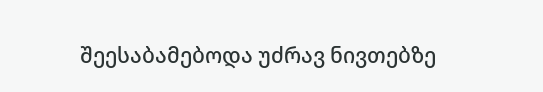შეესაბამებოდა უძრავ ნივთებზე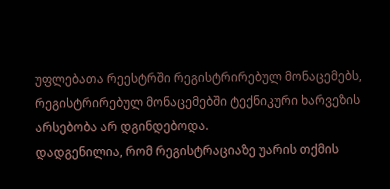უფლებათა რეესტრში რეგისტრირებულ მონაცემებს, რეგისტრირებულ მონაცემებში ტექნიკური ხარვეზის არსებობა არ დგინდებოდა.
დადგენილია, რომ რეგისტრაციაზე უარის თქმის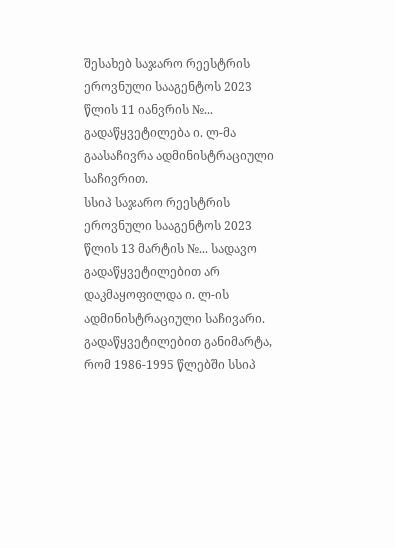შესახებ საჯარო რეესტრის ეროვნული სააგენტოს 2023 წლის 11 იანვრის №... გადაწყვეტილება ი. ლ-მა გაასაჩივრა ადმინისტრაციული საჩივრით.
სსიპ საჯარო რეესტრის ეროვნული სააგენტოს 2023 წლის 13 მარტის №... სადავო გადაწყვეტილებით არ დაკმაყოფილდა ი. ლ-ის ადმინისტრაციული საჩივარი. გადაწყვეტილებით განიმარტა, რომ 1986-1995 წლებში სსიპ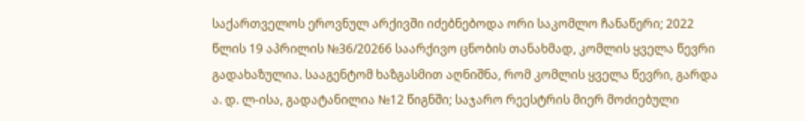საქართველოს ეროვნულ არქივში იძებნებოდა ორი საკომლო ჩანაწერი; 2022 წლის 19 აპრილის №36/20266 საარქივო ცნობის თანახმად, კომლის ყველა წევრი გადახაზულია. სააგენტომ ხაზგასმით აღნიშნა, რომ კომლის ყველა წევრი, გარდა ა. დ. ლ-ისა, გადატანილია №12 წიგნში; საჯარო რეესტრის მიერ მოძიებული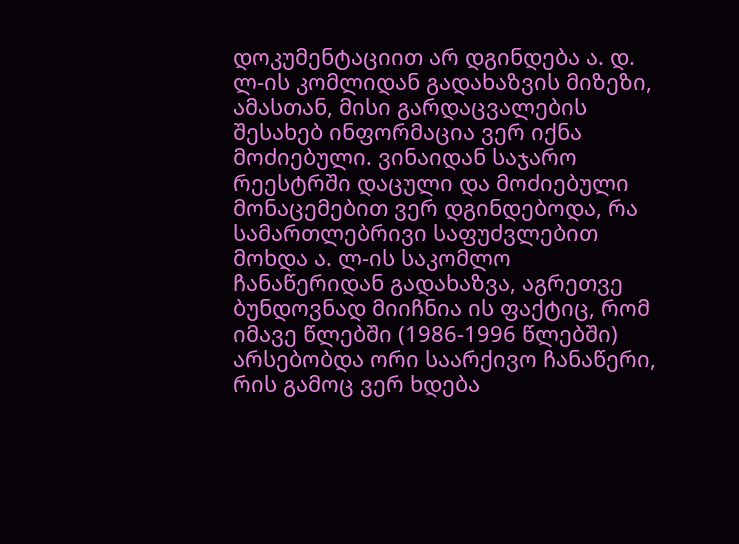დოკუმენტაციით არ დგინდება ა. დ. ლ-ის კომლიდან გადახაზვის მიზეზი, ამასთან, მისი გარდაცვალების შესახებ ინფორმაცია ვერ იქნა მოძიებული. ვინაიდან საჯარო რეესტრში დაცული და მოძიებული მონაცემებით ვერ დგინდებოდა, რა სამართლებრივი საფუძვლებით მოხდა ა. ლ-ის საკომლო ჩანაწერიდან გადახაზვა, აგრეთვე ბუნდოვნად მიიჩნია ის ფაქტიც, რომ იმავე წლებში (1986-1996 წლებში) არსებობდა ორი საარქივო ჩანაწერი, რის გამოც ვერ ხდება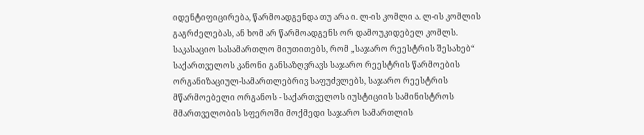იდენტიფიცირება, წარმოადგენდა თუ არა ი. ლ-ის კომლი ა. ლ-ის კომლის გაგრძელებას, ან ხომ არ წარმოადგენს ორ დამოუკიდებელ კომლს.
საკასაციო სასამართლო მიუთითებს, რომ „საჯარო რეესტრის შესახებ“ საქართველოს კანონი განსაზღვრავს საჯარო რეესტრის წარმოების ორგანიზაციულ-სამართლებრივ საფუძვლებს, საჯარო რეესტრის მწარმოებელი ორგანოს - საქართველოს იუსტიციის სამინისტროს მმართველობის სფეროში მოქმედი საჯარო სამართლის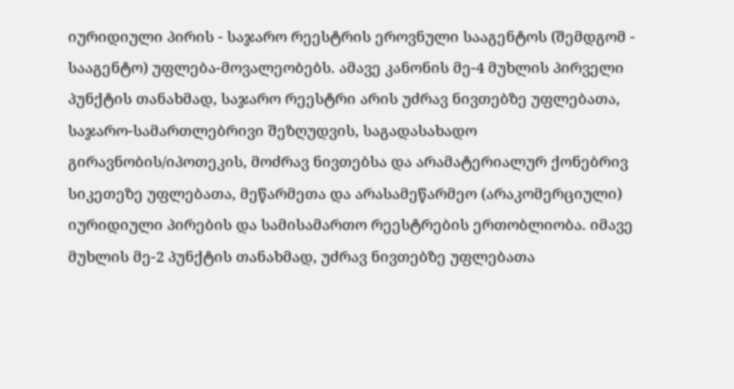იურიდიული პირის - საჯარო რეესტრის ეროვნული სააგენტოს (შემდგომ - სააგენტო) უფლება-მოვალეობებს. ამავე კანონის მე-4 მუხლის პირველი პუნქტის თანახმად, საჯარო რეესტრი არის უძრავ ნივთებზე უფლებათა, საჯარო-სამართლებრივი შეზღუდვის, საგადასახადო გირავნობის/იპოთეკის, მოძრავ ნივთებსა და არამატერიალურ ქონებრივ სიკეთეზე უფლებათა, მეწარმეთა და არასამეწარმეო (არაკომერციული) იურიდიული პირების და სამისამართო რეესტრების ერთობლიობა. იმავე მუხლის მე-2 პუნქტის თანახმად, უძრავ ნივთებზე უფლებათა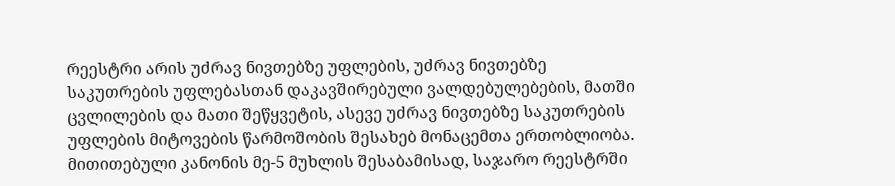რეესტრი არის უძრავ ნივთებზე უფლების, უძრავ ნივთებზე საკუთრების უფლებასთან დაკავშირებული ვალდებულებების, მათში ცვლილების და მათი შეწყვეტის, ასევე უძრავ ნივთებზე საკუთრების უფლების მიტოვების წარმოშობის შესახებ მონაცემთა ერთობლიობა. მითითებული კანონის მე-5 მუხლის შესაბამისად, საჯარო რეესტრში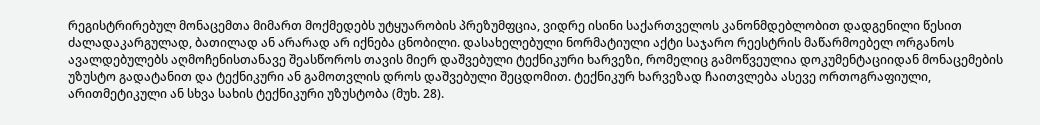რეგისტრირებულ მონაცემთა მიმართ მოქმედებს უტყუარობის პრეზუმფცია, ვიდრე ისინი საქართველოს კანონმდებლობით დადგენილი წესით ძალადაკარგულად, ბათილად ან არარად არ იქნება ცნობილი. დასახელებული ნორმატიული აქტი საჯარო რეესტრის მაწარმოებელ ორგანოს ავალდებულებს აღმოჩენისთანავე შეასწოროს თავის მიერ დაშვებული ტექნიკური ხარვეზი, რომელიც გამოწვეულია დოკუმენტაციიდან მონაცემების უზუსტო გადატანით და ტექნიკური ან გამოთვლის დროს დაშვებული შეცდომით. ტექნიკურ ხარვეზად ჩაითვლება ასევე ორთოგრაფიული, არითმეტიკული ან სხვა სახის ტექნიკური უზუსტობა (მუხ. 28).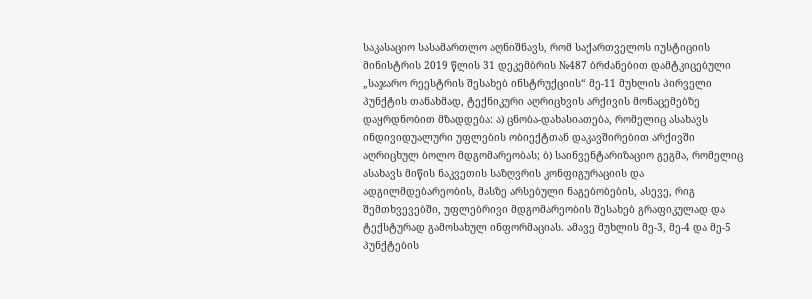საკასაციო სასამართლო აღნიშნავს, რომ საქართველოს იუსტიციის მინისტრის 2019 წლის 31 დეკემბრის №487 ბრძანებით დამტკიცებული „საჯარო რეესტრის შესახებ ინსტრუქციის“ მე-11 მუხლის პირველი პუნქტის თანახმად, ტექნიკური აღრიცხვის არქივის მონაცემებზე დაყრდნობით მზადდება: ა) ცნობა-დახასიათება, რომელიც ასახავს ინდივიდუალური უფლების ობიექტთან დაკავშირებით არქივში აღრიცხულ ბოლო მდგომარეობას; ბ) საინვენტარიზაციო გეგმა, რომელიც ასახავს მიწის ნაკვეთის საზღვრის კონფიგურაციის და ადგილმდებარეობის, მასზე არსებული ნაგებობების, ასევე, რიგ შემთხვევებში, უფლებრივი მდგომარეობის შესახებ გრაფიკულად და ტექსტურად გამოსახულ ინფორმაციას. ამავე მუხლის მე-3, მე-4 და მე-5 პუნქტების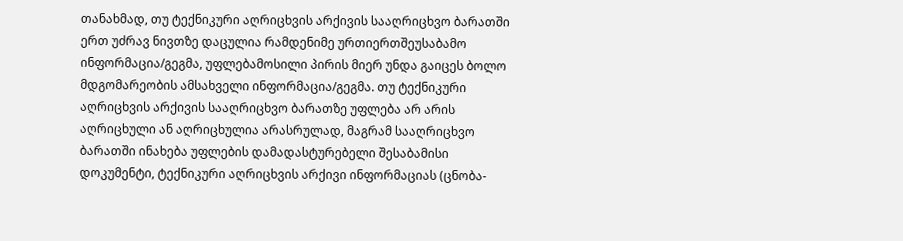თანახმად, თუ ტექნიკური აღრიცხვის არქივის სააღრიცხვო ბარათში ერთ უძრავ ნივთზე დაცულია რამდენიმე ურთიერთშეუსაბამო ინფორმაცია/გეგმა, უფლებამოსილი პირის მიერ უნდა გაიცეს ბოლო მდგომარეობის ამსახველი ინფორმაცია/გეგმა. თუ ტექნიკური აღრიცხვის არქივის სააღრიცხვო ბარათზე უფლება არ არის აღრიცხული ან აღრიცხულია არასრულად, მაგრამ სააღრიცხვო ბარათში ინახება უფლების დამადასტურებელი შესაბამისი დოკუმენტი, ტექნიკური აღრიცხვის არქივი ინფორმაციას (ცნობა-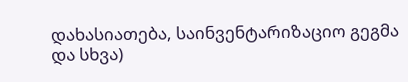დახასიათება, საინვენტარიზაციო გეგმა და სხვა)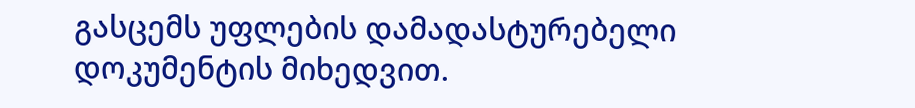გასცემს უფლების დამადასტურებელი დოკუმენტის მიხედვით.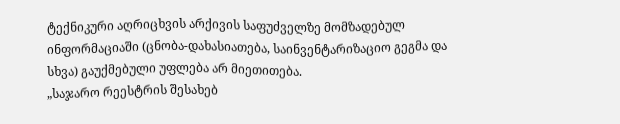ტექნიკური აღრიცხვის არქივის საფუძველზე მომზადებულ ინფორმაციაში (ცნობა-დახასიათება, საინვენტარიზაციო გეგმა და სხვა) გაუქმებული უფლება არ მიეთითება.
„საჯარო რეესტრის შესახებ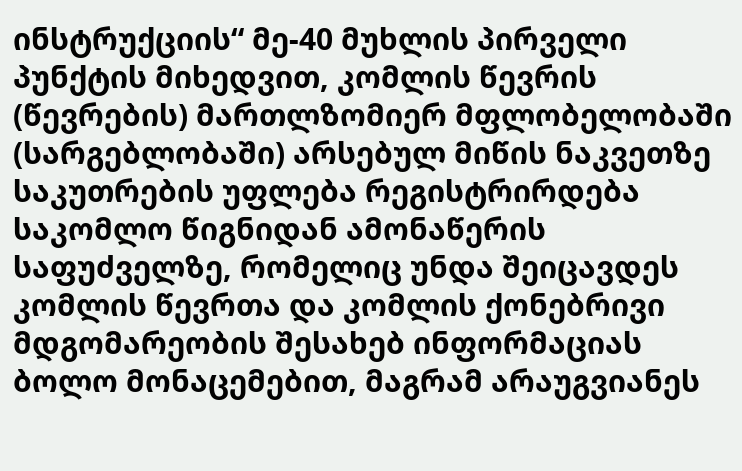ინსტრუქციის“ მე-40 მუხლის პირველი პუნქტის მიხედვით, კომლის წევრის (წევრების) მართლზომიერ მფლობელობაში (სარგებლობაში) არსებულ მიწის ნაკვეთზე საკუთრების უფლება რეგისტრირდება საკომლო წიგნიდან ამონაწერის საფუძველზე, რომელიც უნდა შეიცავდეს კომლის წევრთა და კომლის ქონებრივი მდგომარეობის შესახებ ინფორმაციას ბოლო მონაცემებით, მაგრამ არაუგვიანეს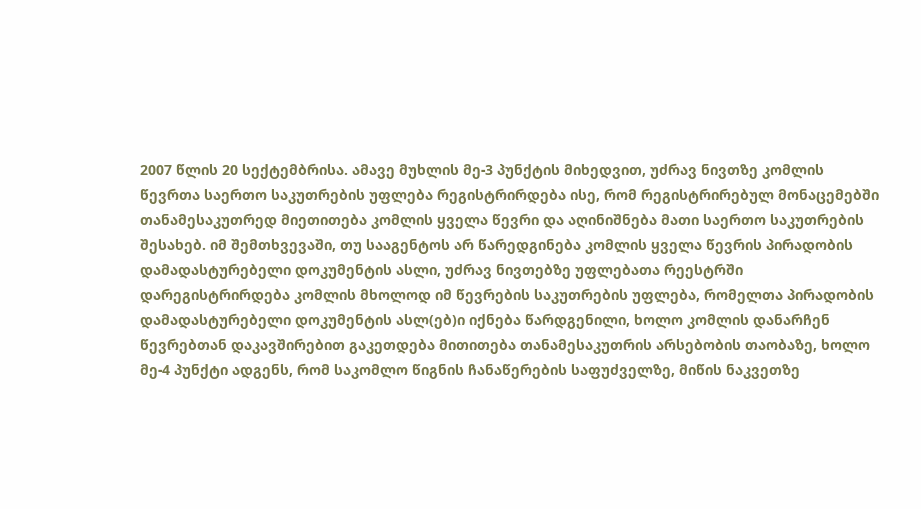2007 წლის 20 სექტემბრისა. ამავე მუხლის მე-3 პუნქტის მიხედვით, უძრავ ნივთზე კომლის წევრთა საერთო საკუთრების უფლება რეგისტრირდება ისე, რომ რეგისტრირებულ მონაცემებში თანამესაკუთრედ მიეთითება კომლის ყველა წევრი და აღინიშნება მათი საერთო საკუთრების შესახებ. იმ შემთხვევაში, თუ სააგენტოს არ წარედგინება კომლის ყველა წევრის პირადობის დამადასტურებელი დოკუმენტის ასლი, უძრავ ნივთებზე უფლებათა რეესტრში დარეგისტრირდება კომლის მხოლოდ იმ წევრების საკუთრების უფლება, რომელთა პირადობის დამადასტურებელი დოკუმენტის ასლ(ებ)ი იქნება წარდგენილი, ხოლო კომლის დანარჩენ წევრებთან დაკავშირებით გაკეთდება მითითება თანამესაკუთრის არსებობის თაობაზე, ხოლო მე-4 პუნქტი ადგენს, რომ საკომლო წიგნის ჩანაწერების საფუძველზე, მიწის ნაკვეთზე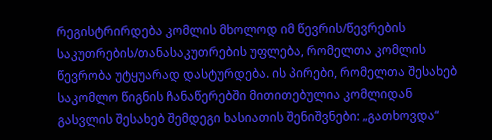რეგისტრირდება კომლის მხოლოდ იმ წევრის/წევრების საკუთრების/თანასაკუთრების უფლება, რომელთა კომლის წევრობა უტყუარად დასტურდება. ის პირები, რომელთა შესახებ საკომლო წიგნის ჩანაწერებში მითითებულია კომლიდან გასვლის შესახებ შემდეგი ხასიათის შენიშვნები: „გათხოვდა“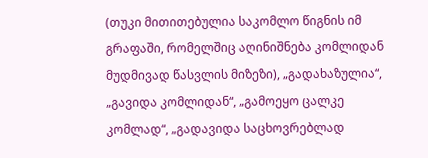(თუკი მითითებულია საკომლო წიგნის იმ გრაფაში, რომელშიც აღინიშნება კომლიდან მუდმივად წასვლის მიზეზი), „გადახაზულია“, „გავიდა კომლიდან“, „გამოეყო ცალკე კომლად“, „გადავიდა საცხოვრებლად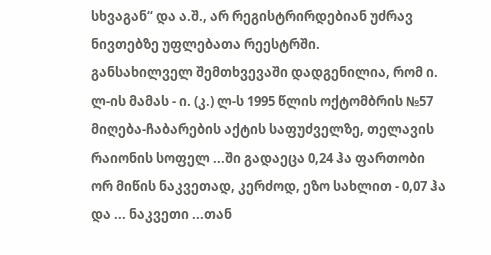სხვაგან“ და ა.შ., არ რეგისტრირდებიან უძრავ ნივთებზე უფლებათა რეესტრში.
განსახილველ შემთხვევაში დადგენილია, რომ ი. ლ-ის მამას - ი. (კ.) ლ-ს 1995 წლის ოქტომბრის №57 მიღება-ჩაბარების აქტის საფუძველზე, თელავის რაიონის სოფელ ...ში გადაეცა 0,24 ჰა ფართობი ორ მიწის ნაკვეთად, კერძოდ, ეზო სახლით - 0,07 ჰა და ... ნაკვეთი ...თან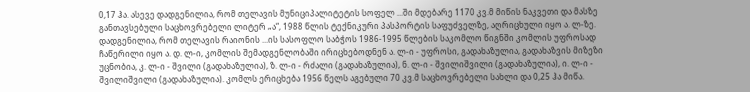0,17 ჰა. ასევე დადგენილია, რომ თელავის მუნიციპალიტეტის სოფელ ...ში მდებარე 1170 კვ.მ მიწის ნაკვეთი და მასზე განთავსებული საცხოვრებელი ლიტერ „ა“, 1988 წლის ტექნიკური პასპორტის საფუძველზე, აღრიცხული იყო ა. ლ-ზე. დადგენილია, რომ თელავის რაიონის ...ის სასოფლო საბჭოს 1986-1995 წლების საკომლო წიგნში კომლის უფროსად ჩაწერილი იყო ა. დ. ლ-ი, კომლის შემადგენლობაში ირიცხებოდნენ ა. ლ-ი - უფროსი, გადახაზულია, გადახაზვის მიზეზი უცნობია, კ. ლ-ი - შვილი (გადახაზულია), ზ. ლ-ი - რძალი (გადახაზულია), ნ. ლ-ი - შვილიშვილი (გადახაზულია), ი. ლ-ი - შვილიშვილი (გადახაზულია). კომლს ერიცხება 1956 წელს აგებული 70 კვ.მ საცხოვრებელი სახლი და 0,25 ჰა მიწა.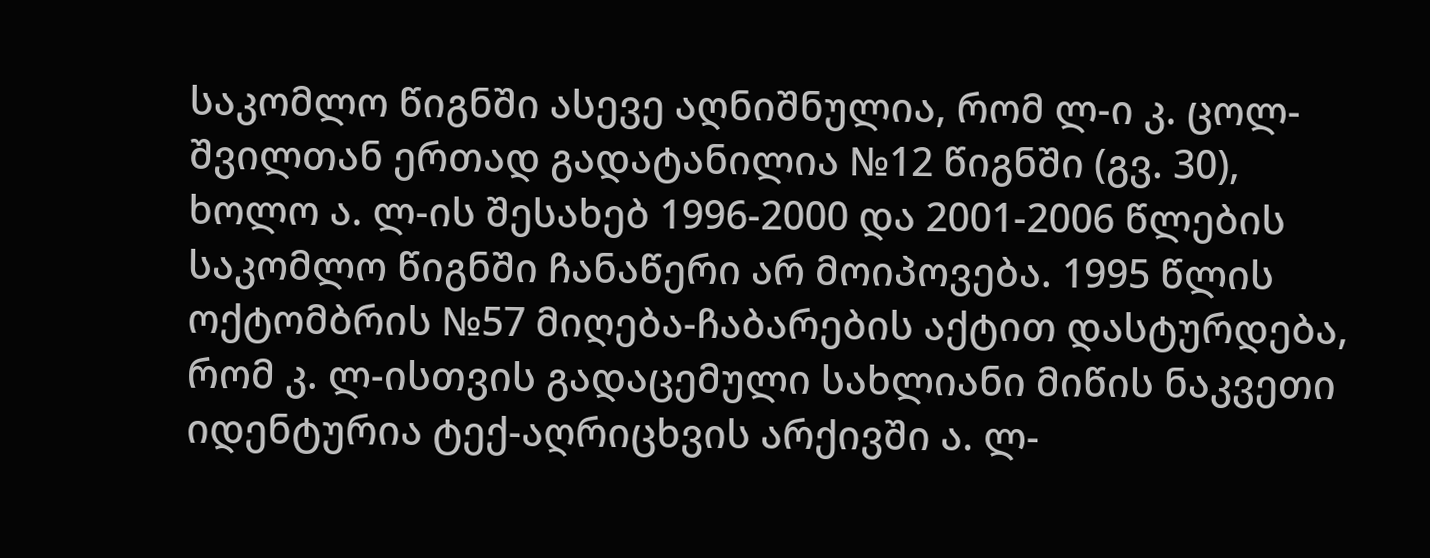საკომლო წიგნში ასევე აღნიშნულია, რომ ლ-ი კ. ცოლ-შვილთან ერთად გადატანილია №12 წიგნში (გვ. 30), ხოლო ა. ლ-ის შესახებ 1996-2000 და 2001-2006 წლების საკომლო წიგნში ჩანაწერი არ მოიპოვება. 1995 წლის ოქტომბრის №57 მიღება-ჩაბარების აქტით დასტურდება, რომ კ. ლ-ისთვის გადაცემული სახლიანი მიწის ნაკვეთი იდენტურია ტექ-აღრიცხვის არქივში ა. ლ-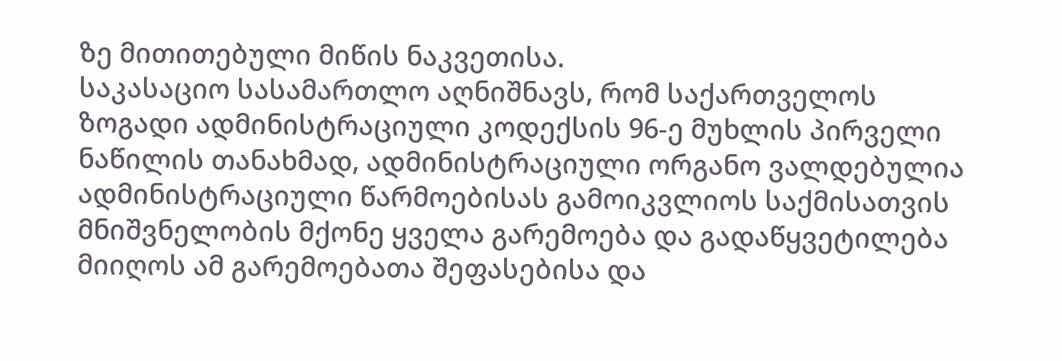ზე მითითებული მიწის ნაკვეთისა.
საკასაციო სასამართლო აღნიშნავს, რომ საქართველოს ზოგადი ადმინისტრაციული კოდექსის 96-ე მუხლის პირველი ნაწილის თანახმად, ადმინისტრაციული ორგანო ვალდებულია ადმინისტრაციული წარმოებისას გამოიკვლიოს საქმისათვის მნიშვნელობის მქონე ყველა გარემოება და გადაწყვეტილება მიიღოს ამ გარემოებათა შეფასებისა და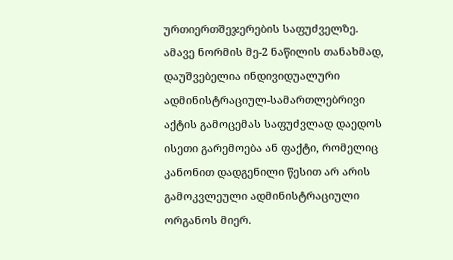ურთიერთშეჯერების საფუძველზე. ამავე ნორმის მე-2 ნაწილის თანახმად, დაუშვებელია ინდივიდუალური ადმინისტრაციულ-სამართლებრივი აქტის გამოცემას საფუძვლად დაედოს ისეთი გარემოება ან ფაქტი, რომელიც კანონით დადგენილი წესით არ არის გამოკვლეული ადმინისტრაციული ორგანოს მიერ.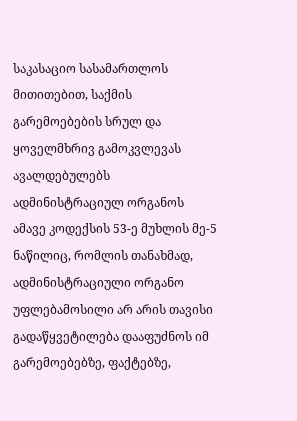საკასაციო სასამართლოს მითითებით, საქმის გარემოებების სრულ და ყოველმხრივ გამოკვლევას ავალდებულებს ადმინისტრაციულ ორგანოს ამავე კოდექსის 53-ე მუხლის მე-5 ნაწილიც, რომლის თანახმად, ადმინისტრაციული ორგანო უფლებამოსილი არ არის თავისი გადაწყვეტილება დააფუძნოს იმ გარემოებებზე, ფაქტებზე,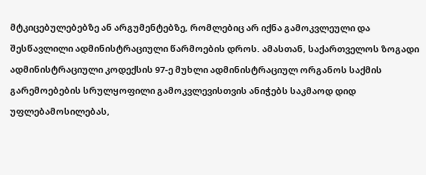მტკიცებულებებზე ან არგუმენტებზე, რომლებიც არ იქნა გამოკვლეული და შესწავლილი ადმინისტრაციული წარმოების დროს. ამასთან, საქართველოს ზოგადი ადმინისტრაციული კოდექსის 97-ე მუხლი ადმინისტრაციულ ორგანოს საქმის გარემოებების სრულყოფილი გამოკვლევისთვის ანიჭებს საკმაოდ დიდ უფლებამოსილებას,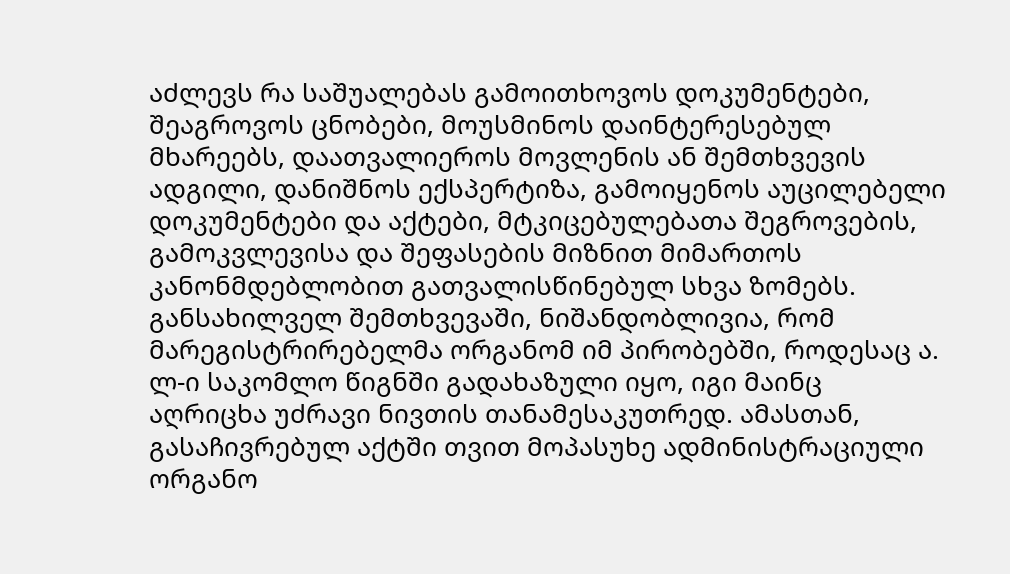აძლევს რა საშუალებას გამოითხოვოს დოკუმენტები, შეაგროვოს ცნობები, მოუსმინოს დაინტერესებულ მხარეებს, დაათვალიეროს მოვლენის ან შემთხვევის ადგილი, დანიშნოს ექსპერტიზა, გამოიყენოს აუცილებელი დოკუმენტები და აქტები, მტკიცებულებათა შეგროვების, გამოკვლევისა და შეფასების მიზნით მიმართოს კანონმდებლობით გათვალისწინებულ სხვა ზომებს.
განსახილველ შემთხვევაში, ნიშანდობლივია, რომ მარეგისტრირებელმა ორგანომ იმ პირობებში, როდესაც ა. ლ-ი საკომლო წიგნში გადახაზული იყო, იგი მაინც აღრიცხა უძრავი ნივთის თანამესაკუთრედ. ამასთან, გასაჩივრებულ აქტში თვით მოპასუხე ადმინისტრაციული ორგანო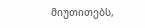მიუთითებს,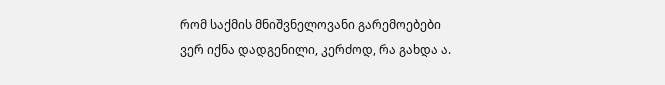რომ საქმის მნიშვნელოვანი გარემოებები ვერ იქნა დადგენილი, კერძოდ, რა გახდა ა.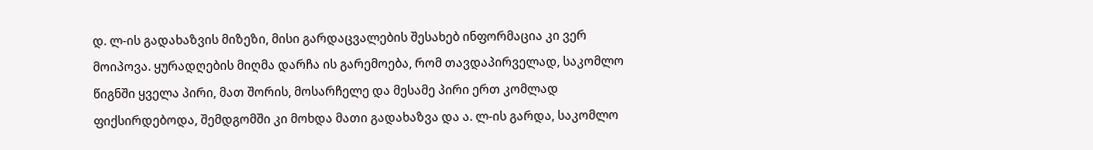დ. ლ-ის გადახაზვის მიზეზი, მისი გარდაცვალების შესახებ ინფორმაცია კი ვერ მოიპოვა. ყურადღების მიღმა დარჩა ის გარემოება, რომ თავდაპირველად, საკომლო წიგნში ყველა პირი, მათ შორის, მოსარჩელე და მესამე პირი ერთ კომლად ფიქსირდებოდა, შემდგომში კი მოხდა მათი გადახაზვა და ა. ლ-ის გარდა, საკომლო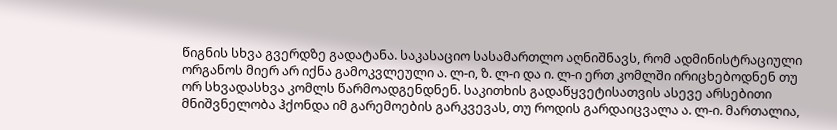წიგნის სხვა გვერდზე გადატანა. საკასაციო სასამართლო აღნიშნავს, რომ ადმინისტრაციული ორგანოს მიერ არ იქნა გამოკვლეული ა. ლ-ი, ზ. ლ-ი და ი. ლ-ი ერთ კომლში ირიცხებოდნენ თუ ორ სხვადასხვა კომლს წარმოადგენდნენ. საკითხის გადაწყვეტისათვის ასევე არსებითი მნიშვნელობა ჰქონდა იმ გარემოების გარკვევას, თუ როდის გარდაიცვალა ა. ლ-ი. მართალია,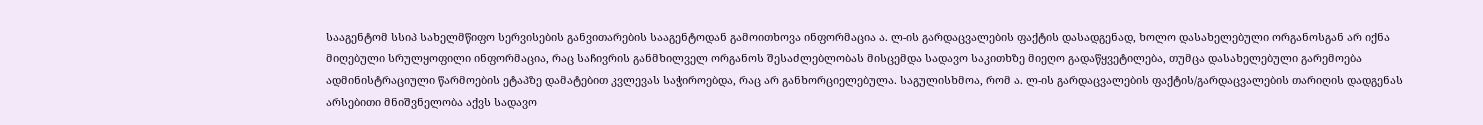სააგენტომ სსიპ სახელმწიფო სერვისების განვითარების სააგენტოდან გამოითხოვა ინფორმაცია ა. ლ-ის გარდაცვალების ფაქტის დასადგენად, ხოლო დასახელებული ორგანოსგან არ იქნა მიღებული სრულყოფილი ინფორმაცია, რაც საჩივრის განმხილველ ორგანოს შესაძლებლობას მისცემდა სადავო საკითხზე მიეღო გადაწყვეტილება, თუმცა დასახელებული გარემოება ადმინისტრაციული წარმოების ეტაპზე დამატებით კვლევას საჭიროებდა, რაც არ განხორციელებულა. საგულისხმოა, რომ ა. ლ-ის გარდაცვალების ფაქტის/გარდაცვალების თარიღის დადგენას არსებითი მნიშვნელობა აქვს სადავო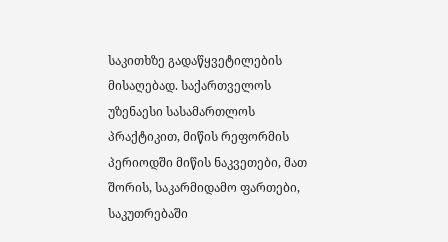საკითხზე გადაწყვეტილების მისაღებად. საქართველოს უზენაესი სასამართლოს პრაქტიკით, მიწის რეფორმის პერიოდში მიწის ნაკვეთები, მათ შორის, საკარმიდამო ფართები, საკუთრებაში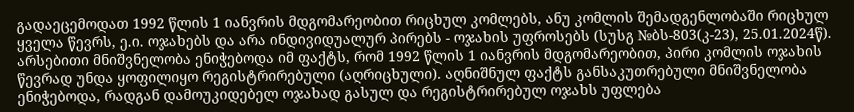გადაეცემოდათ 1992 წლის 1 იანვრის მდგომარეობით რიცხულ კომლებს, ანუ კომლის შემადგენლობაში რიცხულ ყველა წევრს, ე.ი. ოჯახებს და არა ინდივიდუალურ პირებს - ოჯახის უფროსებს (სუსგ №ბს-803(კ-23), 25.01.2024წ). არსებითი მნიშვნელობა ენიჭებოდა იმ ფაქტს, რომ 1992 წლის 1 იანვრის მდგომარეობით, პირი კომლის ოჯახის წევრად უნდა ყოფილიყო რეგისტრირებული (აღრიცხული). აღნიშნულ ფაქტს განსაკუთრებული მნიშვნელობა ენიჭებოდა, რადგან დამოუკიდებელ ოჯახად გასულ და რეგისტრირებულ ოჯახს უფლება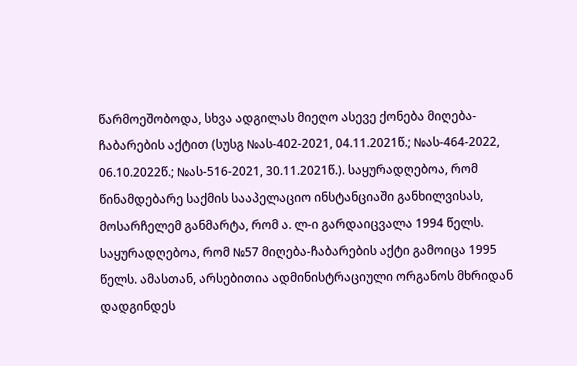წარმოეშობოდა, სხვა ადგილას მიეღო ასევე ქონება მიღება-ჩაბარების აქტით (სუსგ №ას-402-2021, 04.11.2021წ.; №ას-464-2022, 06.10.2022წ.; №ას-516-2021, 30.11.2021წ.). საყურადღებოა, რომ წინამდებარე საქმის სააპელაციო ინსტანციაში განხილვისას, მოსარჩელემ განმარტა, რომ ა. ლ-ი გარდაიცვალა 1994 წელს. საყურადღებოა, რომ №57 მიღება-ჩაბარების აქტი გამოიცა 1995 წელს. ამასთან, არსებითია ადმინისტრაციული ორგანოს მხრიდან დადგინდეს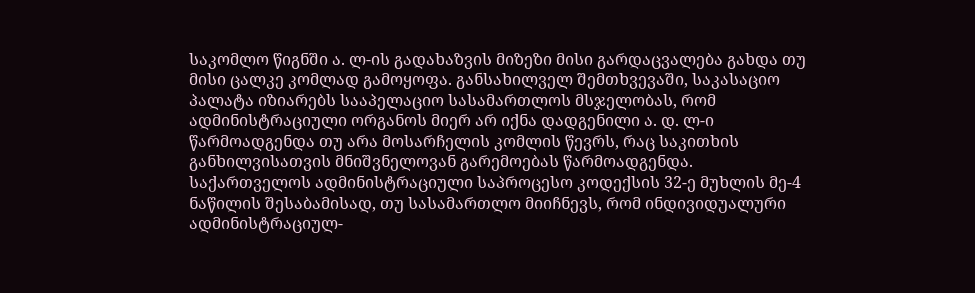საკომლო წიგნში ა. ლ-ის გადახაზვის მიზეზი მისი გარდაცვალება გახდა თუ მისი ცალკე კომლად გამოყოფა. განსახილველ შემთხვევაში, საკასაციო პალატა იზიარებს სააპელაციო სასამართლოს მსჯელობას, რომ ადმინისტრაციული ორგანოს მიერ არ იქნა დადგენილი ა. დ. ლ-ი წარმოადგენდა თუ არა მოსარჩელის კომლის წევრს, რაც საკითხის განხილვისათვის მნიშვნელოვან გარემოებას წარმოადგენდა.
საქართველოს ადმინისტრაციული საპროცესო კოდექსის 32-ე მუხლის მე-4 ნაწილის შესაბამისად, თუ სასამართლო მიიჩნევს, რომ ინდივიდუალური ადმინისტრაციულ-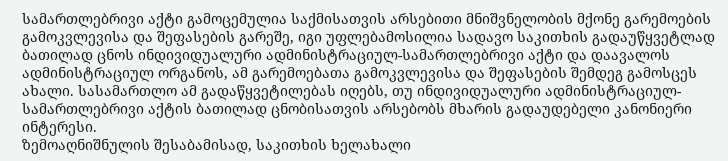სამართლებრივი აქტი გამოცემულია საქმისათვის არსებითი მნიშვნელობის მქონე გარემოების გამოკვლევისა და შეფასების გარეშე, იგი უფლებამოსილია სადავო საკითხის გადაუწყვეტლად ბათილად ცნოს ინდივიდუალური ადმინისტრაციულ-სამართლებრივი აქტი და დაავალოს ადმინისტრაციულ ორგანოს, ამ გარემოებათა გამოკვლევისა და შეფასების შემდეგ გამოსცეს ახალი. სასამართლო ამ გადაწყვეტილებას იღებს, თუ ინდივიდუალური ადმინისტრაციულ-სამართლებრივი აქტის ბათილად ცნობისათვის არსებობს მხარის გადაუდებელი კანონიერი ინტერესი.
ზემოაღნიშნულის შესაბამისად, საკითხის ხელახალი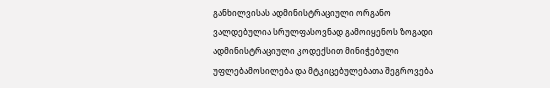განხილვისას ადმინისტრაციული ორგანო ვალდებულია სრულფასოვნად გამოიყენოს ზოგადი ადმინისტრაციული კოდექსით მინიჭებული უფლებამოსილება და მტკიცებულებათა შეგროვება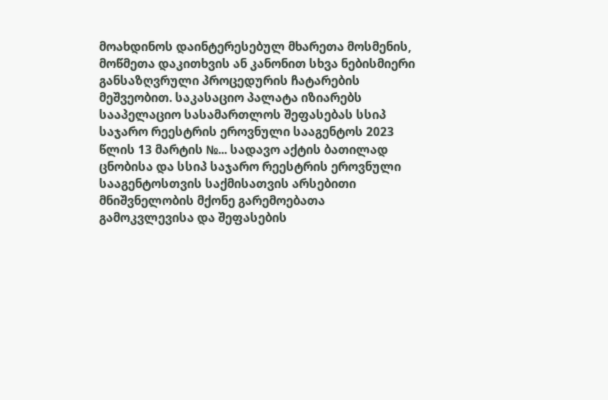მოახდინოს დაინტერესებულ მხარეთა მოსმენის, მოწმეთა დაკითხვის ან კანონით სხვა ნებისმიერი განსაზღვრული პროცედურის ჩატარების მეშვეობით. საკასაციო პალატა იზიარებს სააპელაციო სასამართლოს შეფასებას სსიპ საჯარო რეესტრის ეროვნული სააგენტოს 2023 წლის 13 მარტის №... სადავო აქტის ბათილად ცნობისა და სსიპ საჯარო რეესტრის ეროვნული სააგენტოსთვის საქმისათვის არსებითი მნიშვნელობის მქონე გარემოებათა გამოკვლევისა და შეფასების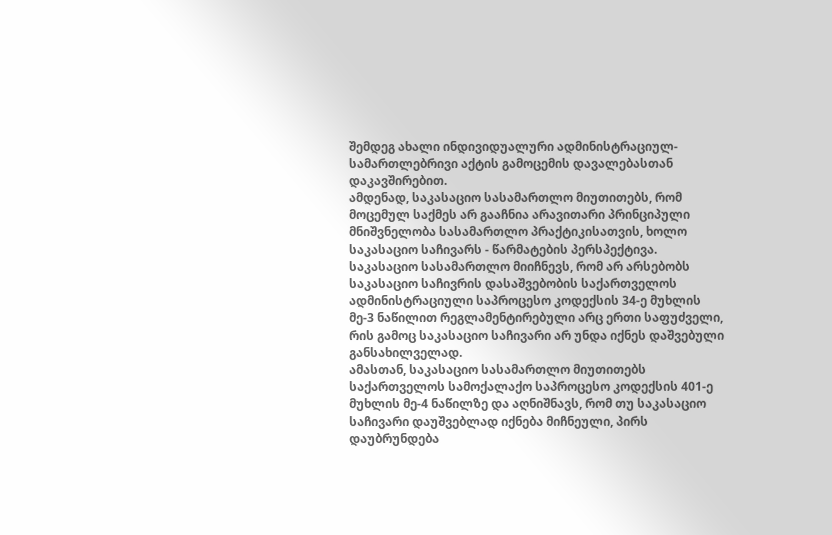შემდეგ ახალი ინდივიდუალური ადმინისტრაციულ-სამართლებრივი აქტის გამოცემის დავალებასთან დაკავშირებით.
ამდენად, საკასაციო სასამართლო მიუთითებს, რომ მოცემულ საქმეს არ გააჩნია არავითარი პრინციპული მნიშვნელობა სასამართლო პრაქტიკისათვის, ხოლო საკასაციო საჩივარს - წარმატების პერსპექტივა. საკასაციო სასამართლო მიიჩნევს, რომ არ არსებობს საკასაციო საჩივრის დასაშვებობის საქართველოს ადმინისტრაციული საპროცესო კოდექსის 34-ე მუხლის მე-3 ნაწილით რეგლამენტირებული არც ერთი საფუძველი, რის გამოც საკასაციო საჩივარი არ უნდა იქნეს დაშვებული განსახილველად.
ამასთან, საკასაციო სასამართლო მიუთითებს საქართველოს სამოქალაქო საპროცესო კოდექსის 401-ე მუხლის მე-4 ნაწილზე და აღნიშნავს, რომ თუ საკასაციო საჩივარი დაუშვებლად იქნება მიჩნეული, პირს დაუბრუნდება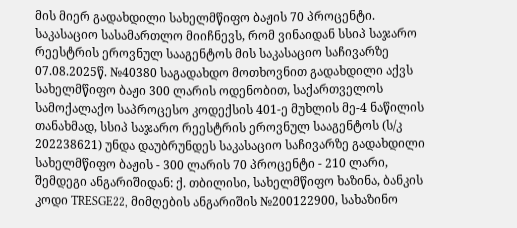მის მიერ გადახდილი სახელმწიფო ბაჟის 70 პროცენტი. საკასაციო სასამართლო მიიჩნევს, რომ ვინაიდან სსიპ საჯარო რეესტრის ეროვნულ სააგენტოს მის საკასაციო საჩივარზე 07.08.2025წ. №40380 საგადახდო მოთხოვნით გადახდილი აქვს სახელმწიფო ბაჟი 300 ლარის ოდენობით, საქართველოს სამოქალაქო საპროცესო კოდექსის 401-ე მუხლის მე-4 ნაწილის თანახმად, სსიპ საჯარო რეესტრის ეროვნულ სააგენტოს (ს/კ 202238621) უნდა დაუბრუნდეს საკასაციო საჩივარზე გადახდილი სახელმწიფო ბაჟის - 300 ლარის 70 პროცენტი - 210 ლარი, შემდეგი ანგარიშიდან: ქ. თბილისი, სახელმწიფო ხაზინა, ბანკის კოდი TRESGE22, მიმღების ანგარიშის №200122900, სახაზინო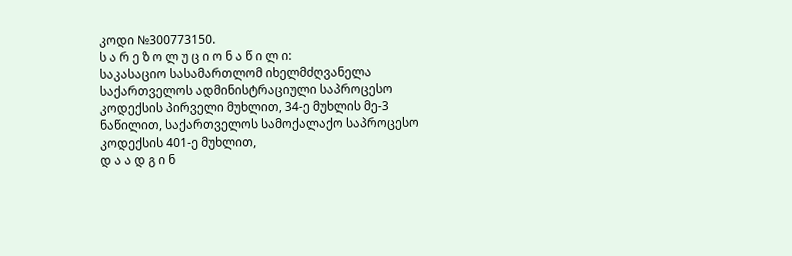კოდი №300773150.
ს ა რ ე ზ ო ლ უ ც ი ო ნ ა წ ი ლ ი:
საკასაციო სასამართლომ იხელმძღვანელა საქართველოს ადმინისტრაციული საპროცესო კოდექსის პირველი მუხლით, 34-ე მუხლის მე-3 ნაწილით, საქართველოს სამოქალაქო საპროცესო კოდექსის 401-ე მუხლით,
დ ა ა დ გ ი ნ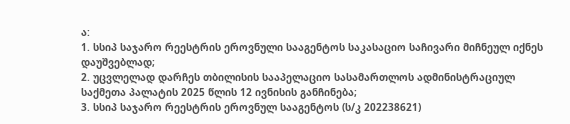ა:
1. სსიპ საჯარო რეესტრის ეროვნული სააგენტოს საკასაციო საჩივარი მიჩნეულ იქნეს დაუშვებლად;
2. უცვლელად დარჩეს თბილისის სააპელაციო სასამართლოს ადმინისტრაციულ საქმეთა პალატის 2025 წლის 12 ივნისის განჩინება;
3. სსიპ საჯარო რეესტრის ეროვნულ სააგენტოს (ს/კ 202238621)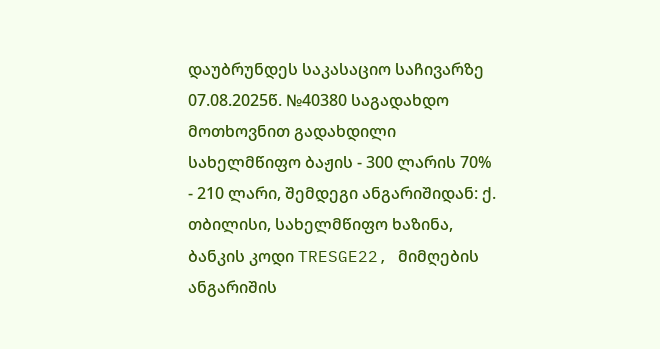დაუბრუნდეს საკასაციო საჩივარზე 07.08.2025წ. №40380 საგადახდო მოთხოვნით გადახდილი სახელმწიფო ბაჟის - 300 ლარის 70% - 210 ლარი, შემდეგი ანგარიშიდან: ქ. თბილისი, სახელმწიფო ხაზინა, ბანკის კოდი TRESGE22, მიმღების ანგარიშის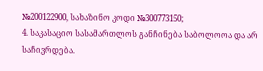№200122900, სახაზინო კოდი №300773150;
4. საკასაციო სასამართლოს განჩინება საბოლოოა და არ საჩივრდება.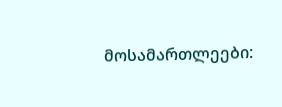მოსამართლეები: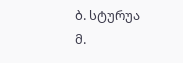ბ. სტურუა
მ.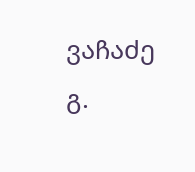ვაჩაძე
გ.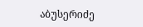აბუსერიძე